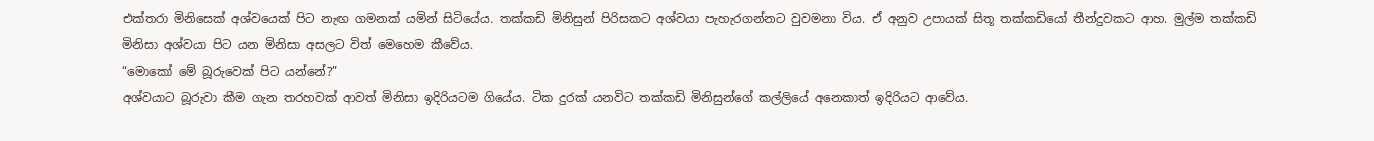එක්තරා මිනිසෙක් අශ්වයෙක් පිට නැඟ ගමනක් යමින් සිටියේය. තක්කඩි මිනිසුන් පිරිසකට අශ්වයා පැහැරගන්නට වුවමනා විය. ඒ අනුව උපායක් සිතූ තක්කඩියෝ තීන්දුවකට ආහ. මුල්ම තක්කඩි මිනිසා අශ්වයා පිට යන මිනිසා අසලට විත් මෙහෙම කීවේය.
“මොකෝ මේ බූරුවෙක් පිට යන්නේ?”
අශ්වයාට බූරුවා කීම ගැන තරහවක් ආවත් මිනිසා ඉදිරියටම ගියේය. ටික දුරක් යනවිට තක්කඩි මිනිසුන්ගේ කල්ලියේ අනෙකාත් ඉදිරියට ආවේය.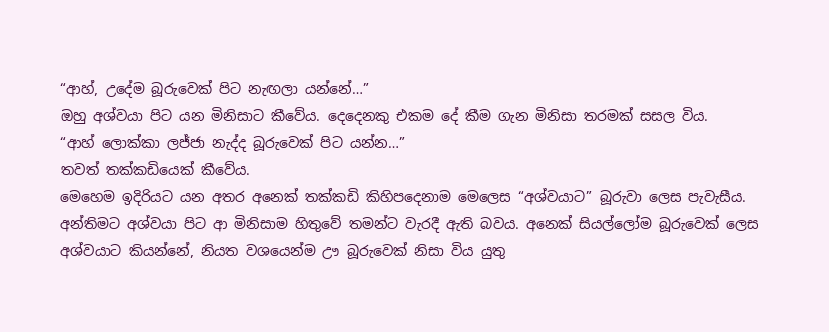“ආහ්, උදේම බූරුවෙක් පිට නැඟලා යන්නේ…”
ඔහු අශ්වයා පිට යන මිනිසාට කීවේය. දෙදෙනකු එකම දේ කීම ගැන මිනිසා තරමක් සසල විය.
“ආහ් ලොක්කා ලජ්ජා නැද්ද බූරුවෙක් පිට යන්න…”
තවත් තක්කඩියෙක් කීවේය.
මෙහෙම ඉදිරියට යන අතර අනෙක් තක්කඩි කිහිපදෙනාම මෙලෙස “අශ්වයාට” බූරුවා ලෙස පැවැසීය.
අන්තිමට අශ්වයා පිට ආ මිනිසාම හිතුවේ තමන්ට වැරදී ඇති බවය. අනෙක් සියල්ලෝම බූරුවෙක් ලෙස අශ්වයාට කියන්නේ, නියත වශයෙන්ම ඌ බූරුවෙක් නිසා විය යුතු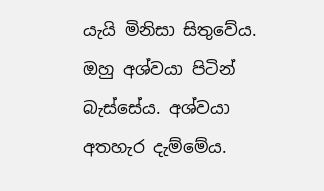යැයි මිනිසා සිතුවේය.
ඔහු අශ්වයා පිටින් බැස්සේය. අශ්වයා අතහැර දැම්මේය.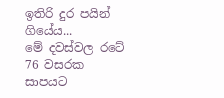ඉතිරි දුර පයින් ගියේය...
මේ දවස්වල රටේ 76 වසරක සාපයට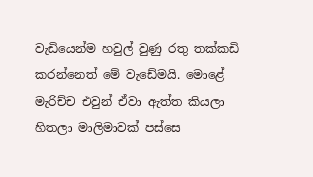වැඩියෙන්ම හවුල් වුණු රතු තක්කඩි කරන්නෙත් මේ වැඩේමයි. මොළේ මැරිච්ච එවුන් ඒවා ඇත්ත කියලා හිතලා මාලිමාවක් පස්සෙ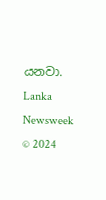යනවා.
Lanka Newsweek © 2024